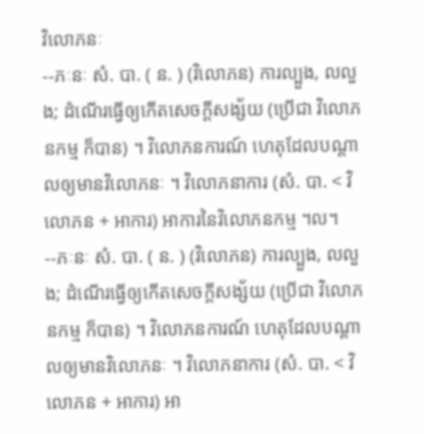វិលោភនៈ
--ភៈនៈ សំ. បា. ( ន. ) (វិលោភន) ការល្បួង, លលួង; ដំណើរធ្វើឲ្យកើតសេចក្ដីសង្ស័យ (ប្រើជា វិលោភនកម្ម ក៏បាន) ។ វិលោភនការណ៍ ហេតុដែលបណ្តាលឲ្យមានវិលោភនៈ ។ វិលោភនាការ (សំ. បា. < វិលោភន + អាការ) អាការនៃវិលោភនកម្ម ។ល។
--ភៈនៈ សំ. បា. ( ន. ) (វិលោភន) ការល្បួង, លលួង; ដំណើរធ្វើឲ្យកើតសេចក្ដីសង្ស័យ (ប្រើជា វិលោភនកម្ម ក៏បាន) ។ វិលោភនការណ៍ ហេតុដែលបណ្តាលឲ្យមានវិលោភនៈ ។ វិលោភនាការ (សំ. បា. < វិលោភន + អាការ) អា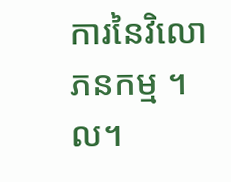ការនៃវិលោភនកម្ម ។ល។